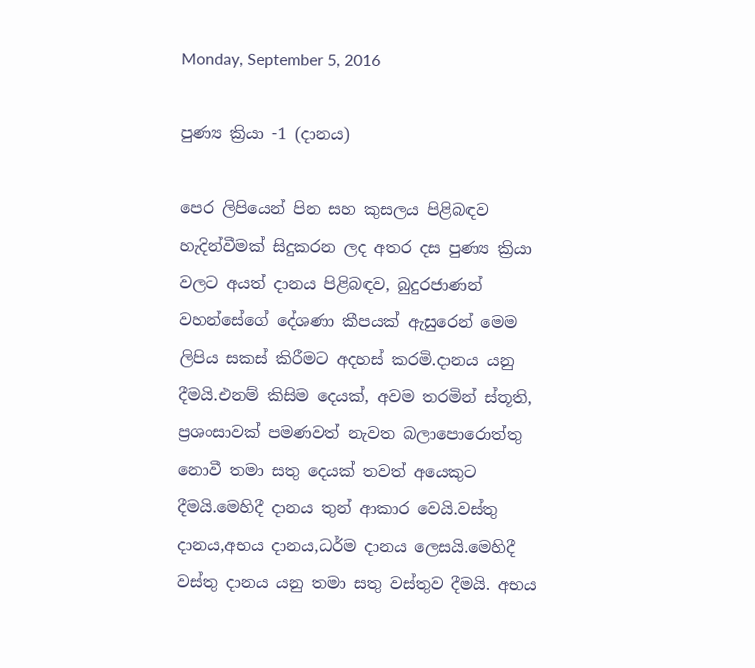Monday, September 5, 2016

පුණ්‍ය ක්‍රියා -1 (දානය)

පෙර ලිපියෙන් පින සහ කුසලය පිළිබඳව හැදින්වීමක් සිදුකරන ලද අතර දස පුණ්‍ය ක්‍රියා වලට අයත් දානය පිළිබඳව, බුදුරජාණන් වහන්සේගේ දේශණා කීපයක් ඇසුරෙන් මෙම ලිපිය සකස් කිරීමට අදහස් කරමි.දානය යනු දීමයි.එනම් කිසිම දෙයක්, අවම තරමින් ස්තූති, ප්‍රශංසාවක් පමණවත් නැවත බලාපොරොත්තු නොවී තමා සතු දෙයක් තවත් අයෙකුට දීමයි.මෙහිදී දානය තුන් ආකාර වෙයි.වස්තු දානය,අභය දානය,ධර්ම දානය ලෙසයි.මෙහිදී වස්තු දානය යනු තමා සතු වස්තුව දීමයි. අභය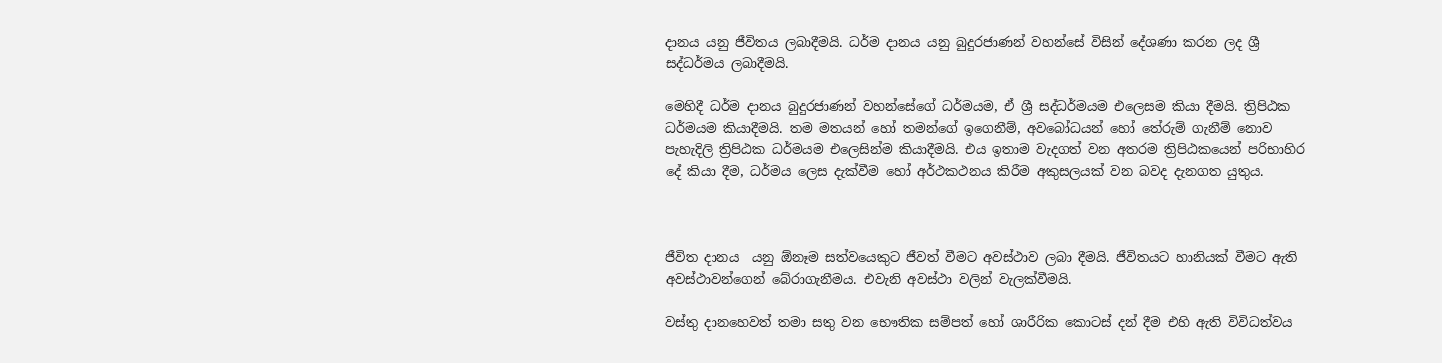දානය යනු ජීවිතය ලබාදීමයි. ධර්ම දානය යනු බුදුරජාණන් වහන්සේ විසින් දේශණා කරන ලද ශ්‍රී සද්ධර්මය ලබාදීමයි.

මෙහිදී ධර්ම දානය බුදුරජාණන් වහන්සේගේ ධර්මයම, ඒ ශ්‍රී සද්ධර්මයම එලෙසම කියා දීමයි. ත්‍රිපිඨක ධර්මයම කියාදීමයි. තම මතයන් හෝ තමන්ගේ ඉගෙනීම්, අවබෝධයන් හෝ තේරුම් ගැනීම් නොව පැහැදිලි ත්‍රිපිඨක ධර්මයම එලෙසින්ම කියාදීමයි. එය ඉතාම වැදගත් වන අතරම ත්‍රිපිඨකයෙන් පරිභාහිර දේ කියා දීම, ධර්මය ලෙස දැක්වීම හෝ අර්ථකථනය කිරීම අකුසලයක් වන බවද දැනගත යුතුය.



ජීවිත දානය  යනු ඕනෑම සත්වයෙකුට ජීවත් වීමට අවස්ථාව ලබා දීමයි. ජීවිතයට හානියක් වීමට ඇති අවස්ථාවන්ගෙන් බේරාගැනීමය. එවැනි අවස්ථා වලින් වැලක්වීමයි.

වස්තු දානහෙවත් තමා සතු වන භෞතික සම්පත් හෝ ශාරීරික කොටස් දන් දීම එහි ඇති විවිධත්වය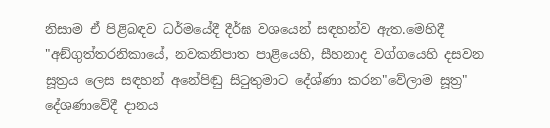නිසාම ඒ පිළිබඳව ධර්මයේදී දීර්ඝ වශයෙන් සඳහන්ව ඇත.මෙහිදී "අඞ්ගුත්තරනිකායේ, නවකනිපාත පාළියෙහි, සීහනාද වග්ගයෙහි දසවන සූත්‍රය ලෙස සඳහන් අනේපිඬු සිටුතුමාට දේශ්ණා කරන"වේලාම සූත්‍ර" දේශණාවේදී දානය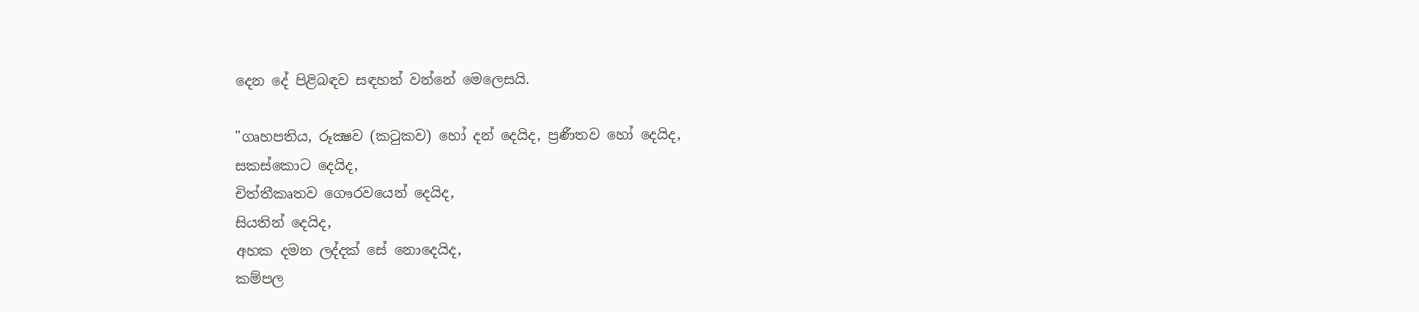දෙන දේ පිළිබඳව සඳහන් වන්නේ මෙලෙසයි.

"ගෘහපතිය, රූක්‍ෂව (කටුකව) හෝ දන් දෙයිද, ප්‍රණීතව හෝ දෙයිද,
සකස්කොට දෙයිද,
චිත්තීකෘතව ගෞරවයෙන් දෙයිද,
සියතින් දෙයිද,
අහක දමන ලද්දක් සේ නොදෙයිද,
කම්පල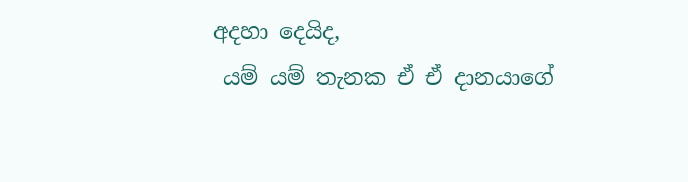අදහා දෙයිද,
 යම් යම් තැනක ඒ ඒ දානයාගේ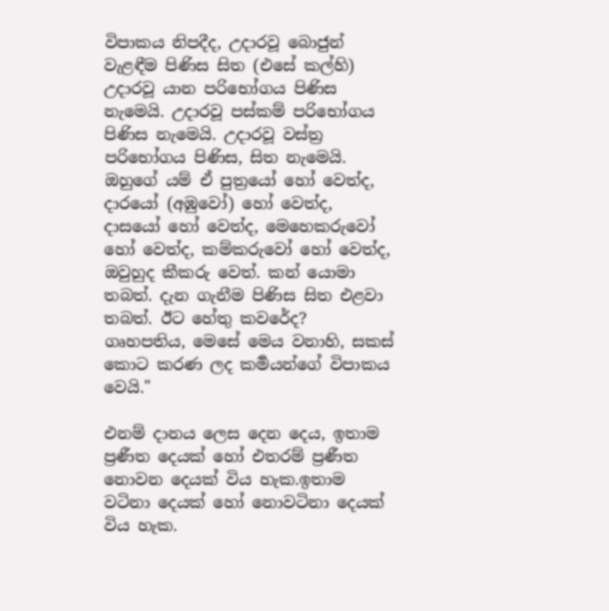විපාකය නිපදීද, උදාරවූ බොජුන් වැළඳීම පිණිස සිත (එසේ කල්හි) උදාරවූ යාන පරිභෝගය පිණිස නැමෙයි. උදාරවූ පස්කම් පරිභෝගය පිණිස නැමෙයි. උදාරවූ වස්ත්‍ර පරිභෝගය පිණිස, සිත නැමෙයි. ඔහුගේ යම් ඒ පුත්‍රයෝ හෝ වෙත්ද, දාරයෝ (අඹුවෝ) හෝ වෙත්ද, දාසයෝ හෝ වෙත්ද, මෙහෙකරුවෝ හෝ වෙත්ද, කම්කරුවෝ හෝ වෙත්ද, ඔවුහුද කීකරු වෙත්. කන් යොමා තබත්. දැන ගැනීම පිණිස සිත එළවා තබත්. ඊට හේතු කවරේද? ගෘහපතිය, මෙසේ මෙය වනාහි, සකස් කොට කරණ ලද කර්‍මයන්ගේ විපාකය වෙයි."

එනම් දානය ලෙස දෙන දෙය, ඉතාම ප්‍රණීත දෙයක් හෝ එතරම් ප්‍රණීත නොවන දෙයක් විය හැක.ඉතාම වටිනා දෙයක් හෝ නොවටිනා දෙයක් විය හැක.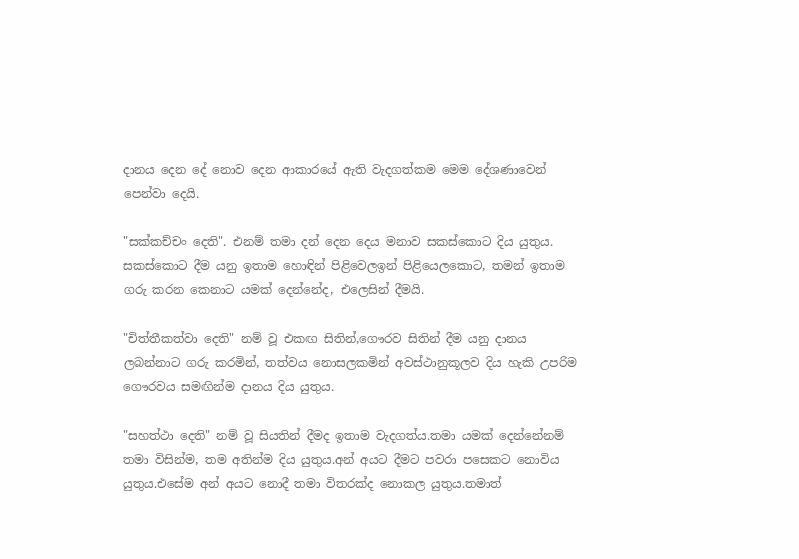දානය දෙන දේ නොව දෙන ආකාරයේ ඇති වැදගත්කම මෙම දේශණාවෙන් පෙන්වා දෙයි.

"සක්කච්චං දෙති". එනම් තමා දන් දෙන දෙය මනාව සකස්කොට දිය යුතුය. සකස්කොට දීම යනු ඉතාම හොඳින් පිළිවෙලඉන් පිළියෙලකොට, තමන් ඉතාම ගරු කරන කෙනාට යමක් දෙන්නේද, එලෙසින් දීමයි.

"චිත්තීකත්වා දෙති" නම් වූ එකඟ සිතින්,ගෞරව සිතින් දීම යනු දානය ලබන්නාට ගරු කරමින්, තත්වය නොසලකමින් අවස්ථානුකූලව දිය හැකි උපරිම ගෞරවය සමඟින්ම දානය දිය යුතුය.

"සහත්ථා දෙති" නම් වූ සියතින් දීමද ඉතාම වැදගත්ය.තමා යමක් දෙන්නේනම් තමා විසින්ම, තම අතින්ම දිය යුතුය.අන් අයට දීමට පවරා පසෙකට නොවිය යුතුය.එසේම අන් අයට නොදී තමා විතරක්ද නොකල යුතුය.තමාත්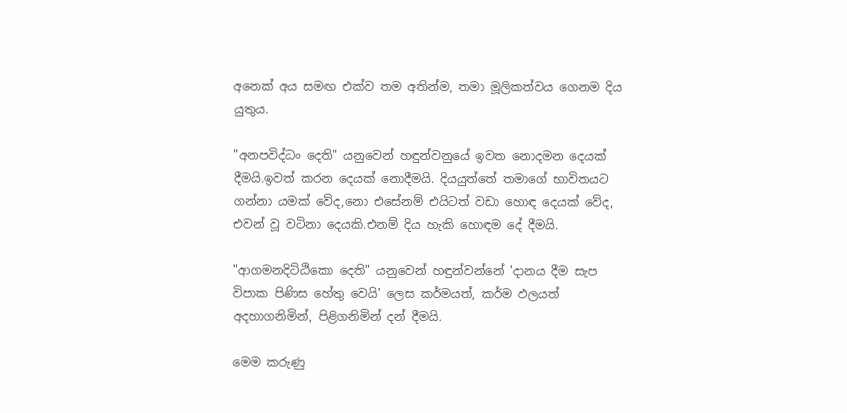අනෙක් අය සමඟ එක්ව තම අතින්ම, තමා මූලිකත්වය ගෙනම දිය යුතුය.

"අනපවිද්ධං දෙති" යනුවෙන් හඳුන්වනුයේ ඉවත නොදමන දෙයක් දීමයි.ඉවත් කරන දෙයක් නොදීමයි. දියයුත්තේ තමාගේ භාවිතයට ගන්නා යමක් වේද,නො එසේනම් එයිටත් වඩා හොඳ දෙයක් වේද, එවන් වූ වටිනා දෙයකි.එනම් දිය හැකි හොඳම දේ දීමයි.

"ආගමනදිට්ඨිකො දෙති" යනුවෙන් හඳුන්වන්නේ 'දානය දීම සැප විපාක පිණිස හේතු වෙයි' ලෙස කර්මයත්, කර්ම ඵලයත් අදහාගනිමින්, පිළිගනිමින් දන් දීමයි.

මෙම කරුණු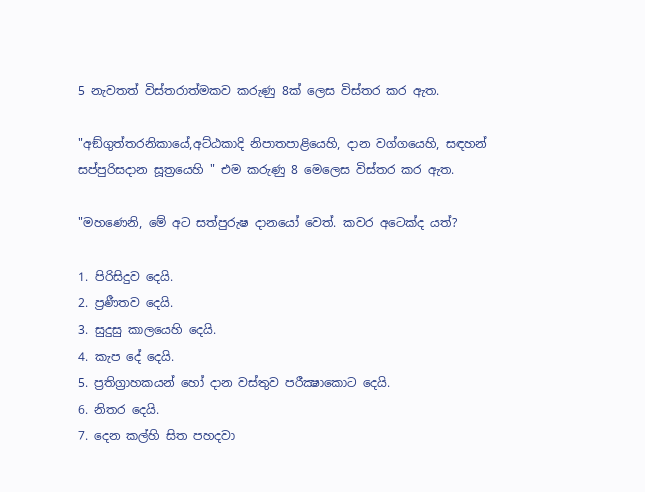5 නැවතත් විස්තරාත්මකව කරුණු 8ක් ලෙස විස්තර කර ඇත.

"අඞ්ගුත්තරනිකායේ,අට්ඨකාදි නිපාතපාළියෙහි, දාන වග්ගයෙහි, සඳහන් සප්පුරිසදාන සූත්‍රයෙහි " එම කරුණු 8 මෙලෙස විස්තර කර ඇත.

"මහණෙනි, මේ අට සත්පුරුෂ දානයෝ වෙත්. කවර අටෙක්ද යත්?

1. පිරිසිදුව දෙයි.
2. ප්‍රණීතව දෙයි.
3. සුදුසු කාලයෙහි දෙයි.
4. කැප දේ දෙයි.
5. ප්‍රතිග්‍රාහකයන් හෝ දාන වස්තුව පරීක්‍ෂාකොට දෙයි.
6. නිතර දෙයි.
7. දෙන කල්හි සිත පහදවා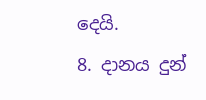දෙයි.
8. දානය දුන්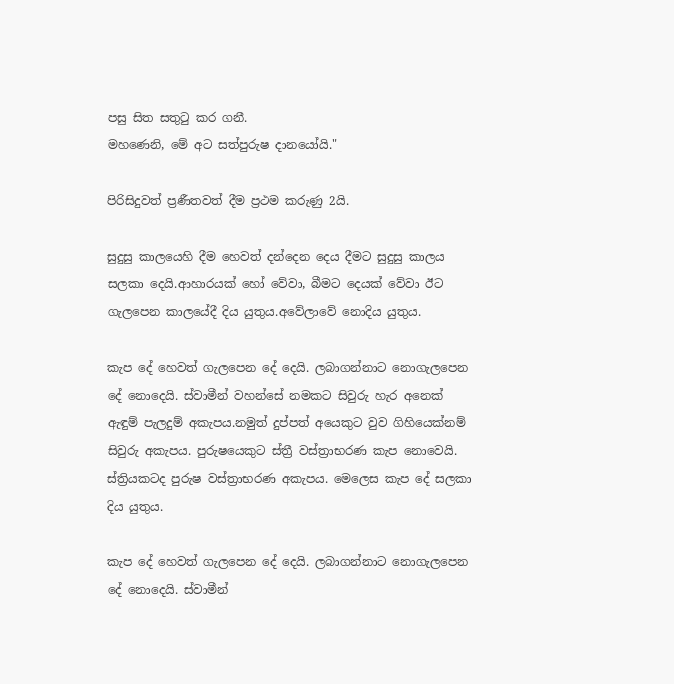පසු සිත සතුටු කර ගනී.
මහණෙනි, මේ අට සත්පුරුෂ දානයෝයි."

පිරිසිදුවත් ප්‍රණීතවත් දීම ප්‍රථම කරුණු 2යි.

සුදුසු කාලයෙහි දීම හෙවත් දන්දෙන දෙය දීමට සුදුසු කාලය සලකා දෙයි.ආහාරයක් හෝ වේවා, බීමට දෙයක් වේවා ඊට ගැලපෙන කාලයේදී දිය යුතුය.අවේලාවේ නොදිය යුතුය.

කැප දේ හෙවත් ගැලපෙන දේ දෙයි. ලබාගන්නාට නොගැලපෙන දේ නොදෙයි. ස්වාමීන් වහන්සේ නමකට සිවුරු හැර අනෙක් ඇඳුම් පැලදුම් අකැපය.නමුත් දුප්පත් අයෙකුට වුව ගිහියෙක්නම් සිවුරු අකැපය. පුරුෂයෙකුට ස්ත්‍රී වස්ත්‍රාභරණ කැප නොවෙයි. ස්ත්‍රියකටද පුරුෂ වස්ත්‍රාභරණ අකැපය. මෙලෙස කැප දේ සලකා දිය යුතුය.

කැප දේ හෙවත් ගැලපෙන දේ දෙයි. ලබාගන්නාට නොගැලපෙන දේ නොදෙයි. ස්වාමීන්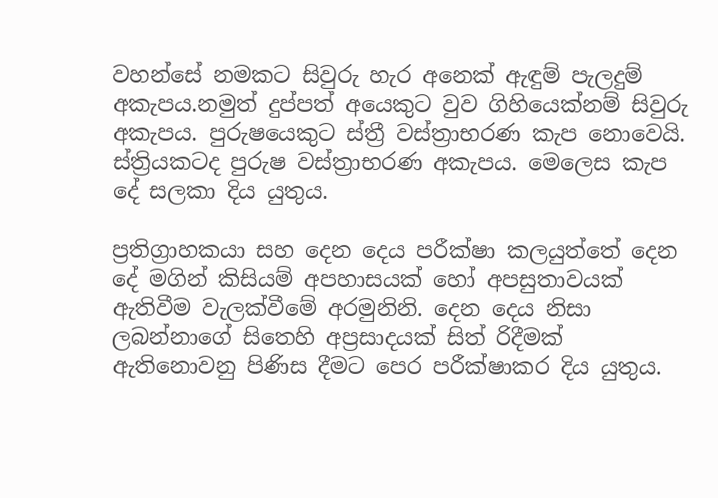වහන්සේ නමකට සිවුරු හැර අනෙක් ඇඳුම් පැලදුම් අකැපය.නමුත් දුප්පත් අයෙකුට වුව ගිහියෙක්නම් සිවුරු අකැපය. පුරුෂයෙකුට ස්ත්‍රී වස්ත්‍රාභරණ කැප නොවෙයි. ස්ත්‍රියකටද පුරුෂ වස්ත්‍රාභරණ අකැපය. මෙලෙස කැප දේ සලකා දිය යුතුය.

ප්‍රතිග්‍රාහකයා සහ දෙන දෙය පරීක්ෂා කලයුත්තේ දෙන දේ මගින් කිසියම් අපහාසයක් හෝ අපසුතාවයක් ඇතිවීම වැලක්වීමේ අරමුනිනි. දෙන දෙය නිසා ලබන්නාගේ සිතෙහි අප්‍රසාදයක් සිත් රිදීමක් ඇතිනොවනු පිණිස දීමට පෙර පරීක්ෂාකර දිය යුතුය.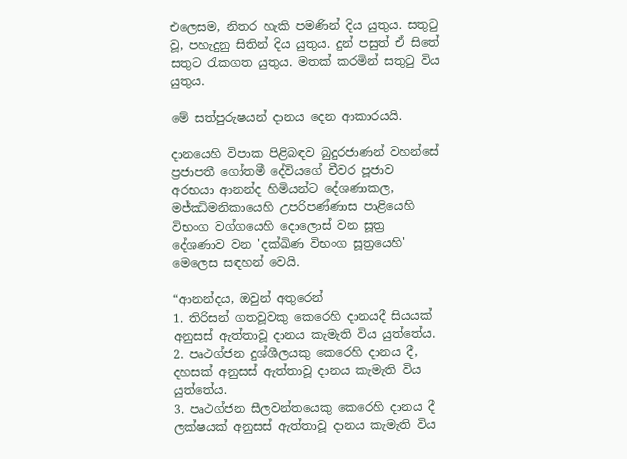එලෙසම, නිතර හැකි පමණින් දිය යුතුය. සතුටු වූ, පහැදුනු සිතින් දිය යුතුය. දුන් පසුත් ඒ සිතේ සතුට රැකගත යුතුය. මතක් කරමින් සතුටු විය යුතුය.

මේ සත්පුරුෂයන් දානය දෙන ආකාරයයි.

දානයෙහි විපාක පිළිබඳව බුදුරජාණන් වහන්සේ ප්‍රජාපතී ගෝතමී දේවියගේ චීවර පූජාව අරභයා ආනන්ද හිමියන්ට දේශණාකල, මජ්ඣිමනිකායෙහි උපරිපණ්ණාස පාළියෙහි  විභංග වග්ගයෙහි දොලොස් වන සූත්‍ර දේශණාව වන 'දක්ඛිණ විභංග සූත්‍රයෙහි' මෙලෙස සඳහන් වෙයි.

“ආනන්දය, ඔවුන් අතුරෙන්
1. තිරිසන් ගතවූවකු කෙරෙහි දානයදී සියයක් අනුසස් ඇත්තාවූ දානය කැමැති විය යුත්තේය.
2. පෘථග්ජන දුශ්ශීලයකු කෙරෙහි දානය දී, දහසක් අනුසස් ඇත්තාවූ දානය කැමැති විය යුත්තේය.
3. පෘථග්ජන සීලවන්තයෙකු කෙරෙහි දානය දී ලක්ෂයක් අනුසස් ඇත්තාවූ දානය කැමැති විය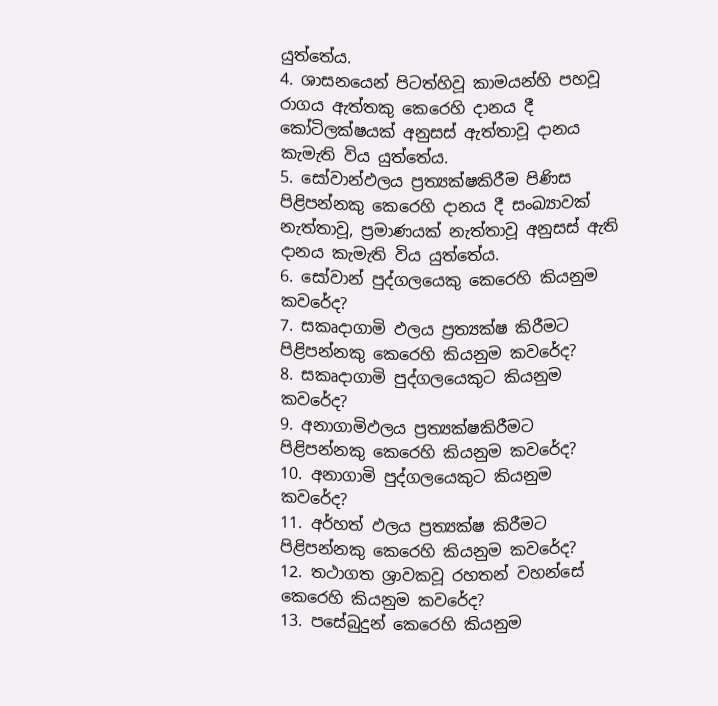යුත්තේය.
4. ශාසනයෙන් පිටත්හිවූ කාමයන්හි පහවූ රාගය ඇත්තකු කෙරෙහි දානය දී කෝටිලක්ෂයක් අනුසස් ඇත්තාවූ දානය කැමැති විය යුත්තේය.
5. සෝවාන්ඵලය ප්‍රත්‍යක්ෂකිරීම පිණිස පිළිපන්නකු කෙරෙහි දානය දී සංඛ්‍යාවක් නැත්තාවූ, ප්‍රමාණයක් නැත්තාවූ අනුසස් ඇති දානය කැමැති විය යුත්තේය.
6. සෝවාන් පුද්ගලයෙකු කෙරෙහි කියනුම කවරේද?
7. සකෘදාගාමි ඵලය ප්‍රත්‍යක්ෂ කිරීමට පිළිපන්නකු කෙරෙහි කියනුම කවරේද?
8. සකෘදාගාමි පුද්ගලයෙකුට කියනුම කවරේද?
9. අනාගාමිඵලය ප්‍රත්‍යක්ෂකිරීමට පිළිපන්නකු කෙරෙහි කියනුම කවරේද?
10. අනාගාමි පුද්ගලයෙකුට කියනුම කවරේද?
11. අර්හත් ඵලය ප්‍රත්‍යක්ෂ කිරීමට පිළිපන්නකු කෙරෙහි කියනුම කවරේද?
12. තථාගත ශ්‍රාවකවූ රහතන් වහන්සේ කෙරෙහි කියනුම කවරේද?
13. පසේබුදුන් කෙරෙහි කියනුම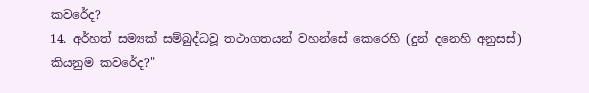කවරේද?
14. අර්හත් සම්‍යක් සම්බුද්ධවූ තථාගතයන් වහන්සේ කෙරෙහි (දුන් දනෙහි අනුසස්) කියනුම කවරේද?"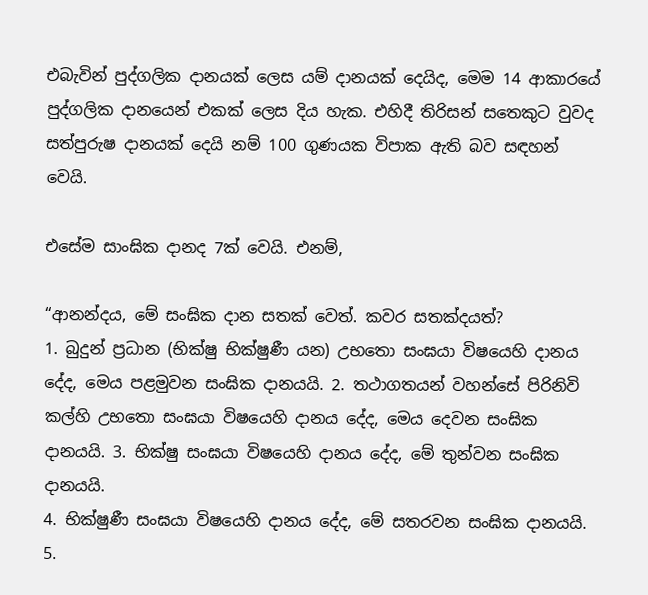එබැවින් පුද්ගලික දානයක් ලෙස යම් දානයක් දෙයිද, මෙම 14 ආකාරයේ පුද්ගලික දානයෙන් එකක් ලෙස දිය හැක. එහිදී තිරිසන් සතෙකුට වුවද සත්පුරුෂ දානයක් දෙයි නම් 100 ගුණයක විපාක ඇති බව සඳහන් වෙයි.

එසේම සාංඝික දානද 7ක් වෙයි. එනම්,

“ආනන්දය, මේ සංඝික දාන සතක් වෙත්. කවර සතක්දයත්?
1. බුදුන් ප්‍රධාන (භික්ෂු භික්ෂුණී යන) උභතො සංඝයා විෂයෙහි දානය දේද, මෙය පළමුවන සංඝික දානයයි. 2. තථාගතයන් වහන්සේ පිරිනිවි කල්හි උභතො සංඝයා විෂයෙහි දානය දේද, මෙය දෙවන සංඝික දානයයි. 3. භික්ෂු සංඝයා විෂයෙහි දානය දේද, මේ තුන්වන සංඝික දානයයි.
4. භික්ෂුණී සංඝයා විෂයෙහි දානය දේද, මේ සතරවන සංඝික දානයයි.
5.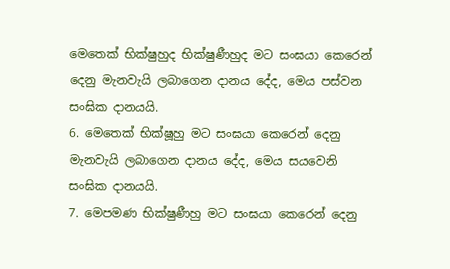මෙතෙක් භික්ෂුහුද භික්ෂුණීහුද මට සංඝයා කෙරෙන් දෙනු මැනවැයි ලබාගෙන දානය දේද, මෙය පස්වන සංඝික දානයයි.
6. මෙතෙක් භික්ෂූහු මට සංඝයා කෙරෙන් දෙනු මැනවැයි ලබාගෙන දානය දේද, මෙය සයවෙනි සංඝික දානයයි.
7. මෙපමණ භික්ෂුණීහු මට සංඝයා කෙරෙන් දෙනු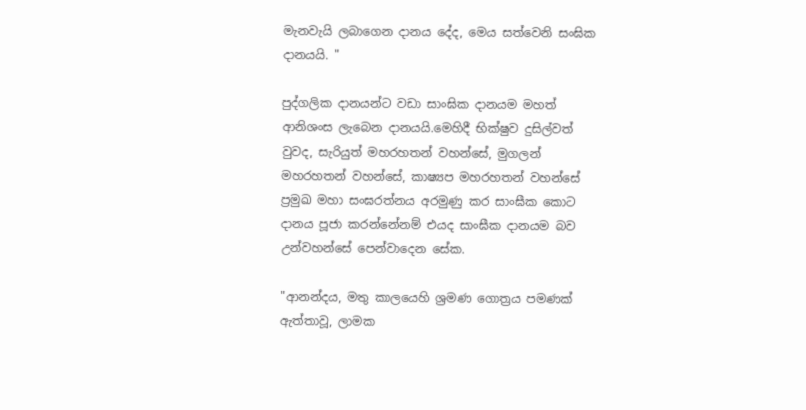මැනවැයි ලබාගෙන දානය දේද, මෙය සත්වෙනි සංඝික දානයයි. "

පුද්ගලික දානයන්ට වඩා සාංඝික දානයම මහත් ආනිශංස ලැබෙන දානයයි.මෙහිදී භික්ෂුව දුසිල්වත් වුවද, සැරියුත් මහරහතන් වහන්සේ, මුගලන් මහරහතන් වහන්සේ, කාෂ්‍යප මහරහතන් වහන්සේ ප්‍රමුඛ මහා සංඝරත්නය අරමුණු කර සාංඝීක කොට දානය පූජා කරන්නේනම් එයද සාංඝීක දානයම බව උන්වහන්සේ පෙන්වාදෙන සේක.

"ආනන්දය, මතු කාලයෙහි ශ්‍රමණ ගොත්‍රය පමණක් ඇත්තාවූ, ලාමක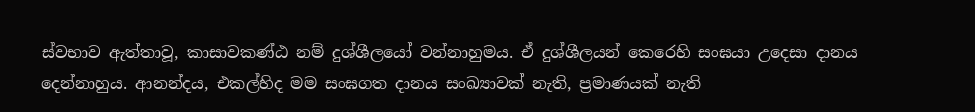ස්වභාව ඇත්තාවූ, කාසාවකණ්ඨ නම් දුශ්ශීලයෝ වන්නාහුමය. ඒ දුශ්ශීලයන් කෙරෙහි සංඝයා උදෙසා දානය දෙන්නාහුය. ආනන්දය, එකල්හිද මම සංඝගත දානය සංඛ්‍යාවක් නැති, ප්‍රමාණයක් නැති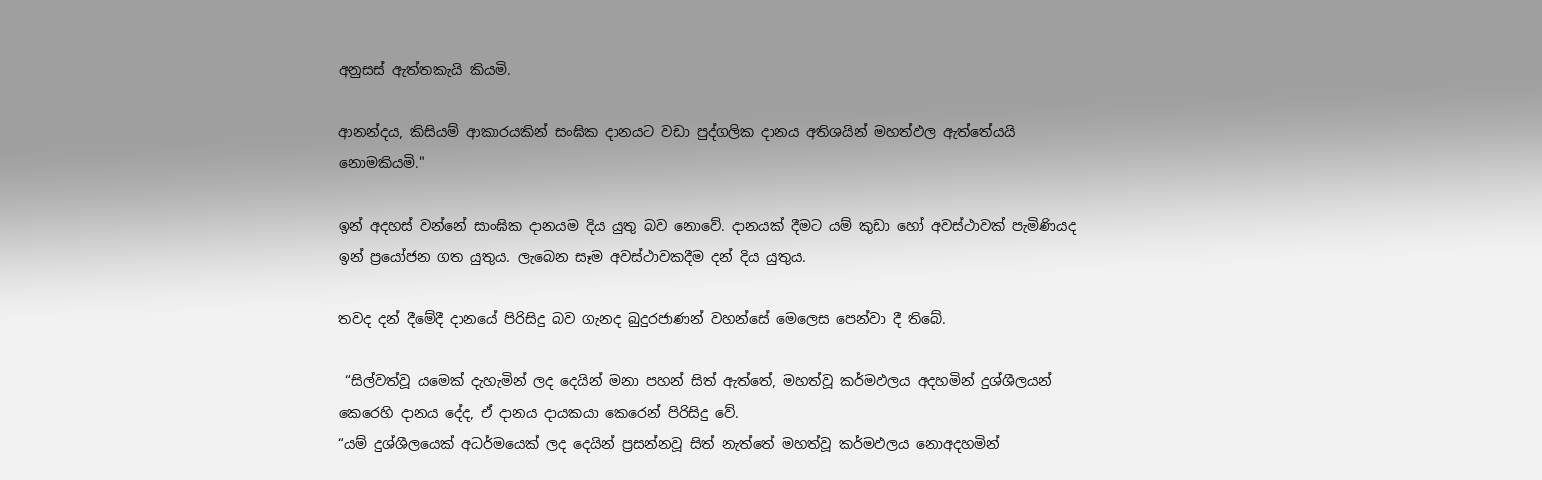අනුසස් ඇත්තකැයි කියමි.

ආනන්දය, කිසියම් ආකාරයකින් සංඝික දානයට වඩා පුද්ගලික දානය අතිශයින් මහත්ඵල ඇත්තේයයි නොමකියමි."

ඉන් අදහස් වන්නේ සාංඝික දානයම දිය යුතු බව නොවේ. දානයක් දීමට යම් කුඩා හෝ අවස්ථාවක් පැමිණියද ඉන් ප්‍රයෝජන ගත යුතුය. ලැබෙන සෑම අවස්ථාවකදීම දන් දිය යුතුය.

තවද දන් දීමේදී දානයේ පිරිසිදු බව ගැනද බුදුරජාණන් වහන්සේ මෙලෙස පෙන්වා දී තිබේ.

 “සිල්වත්වූ යමෙක් දැහැමින් ලද දෙයින් මනා පහන් සිත් ඇත්තේ, මහත්වූ කර්මඵලය අදහමින් දුශ්ශීලයන් කෙරෙහි දානය දේද, ඒ දානය දායකයා කෙරෙන් පිරිසිදු වේ.
“යම් දුශ්ශීලයෙක් අධර්මයෙක් ලද දෙයින් ප්‍රසන්නවූ සිත් නැත්තේ මහත්වූ කර්මඵලය නොඅදහමින්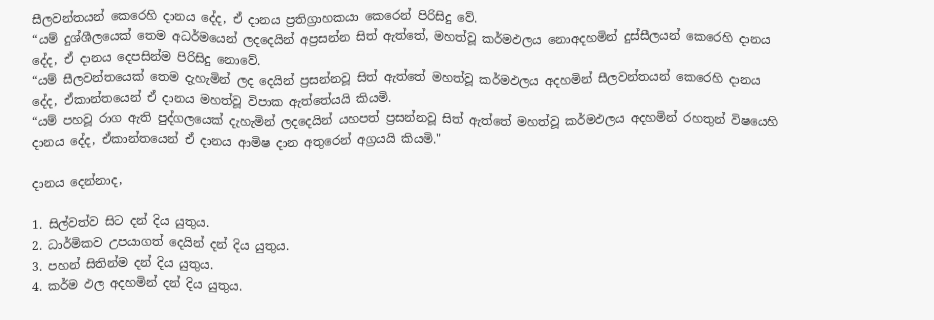සීලවන්තයන් කෙරෙහි දානය දේද, ඒ දානය ප්‍රතිග්‍රාහකයා කෙරෙන් පිරිසිදු වේ.
“යම් දුශ්ශීලයෙක් තෙම අධර්මයෙන් ලදදෙයින් අප්‍රසන්න සිත් ඇත්තේ, මහත්වූ කර්මඵලය නොඅදහමින් දුස්සීලයන් කෙරෙහි දානය දේද, ඒ දානය දෙපසින්ම පිරිසිදු නොවේ.
“යම් සීලවන්තයෙක් තෙම දැහැමින් ලද දෙයින් ප්‍රසන්නවූ සිත් ඇත්තේ මහත්වූ කර්මඵලය අදහමින් සීලවන්තයන් කෙරෙහි දානය දේද, ඒකාන්තයෙන් ඒ දානය මහත්වූ විපාක ඇත්තේයයි කියමි.
“යම් පහවූ රාග ඇති පුද්ගලයෙක් දැහැමින් ලදදෙයින් යහපත් ප්‍රසන්නවූ සිත් ඇත්තේ මහත්වූ කර්මඵලය අදහමින් රහතුන් විෂයෙහි දානය දේද, ඒකාන්තයෙන් ඒ දානය ආමිෂ දාන අතුරෙන් අග්‍රයයි කියමි."

දානය දෙන්නාද,

1. සිල්වත්ව සිට දන් දිය යුතුය.
2. ධාර්මිකව උපයාගත් දෙයින් දන් දිය යුතුය.
3. පහන් සිතින්ම දන් දිය යුතුය.
4. කර්ම ඵල අදහමින් දන් දිය යුතුය.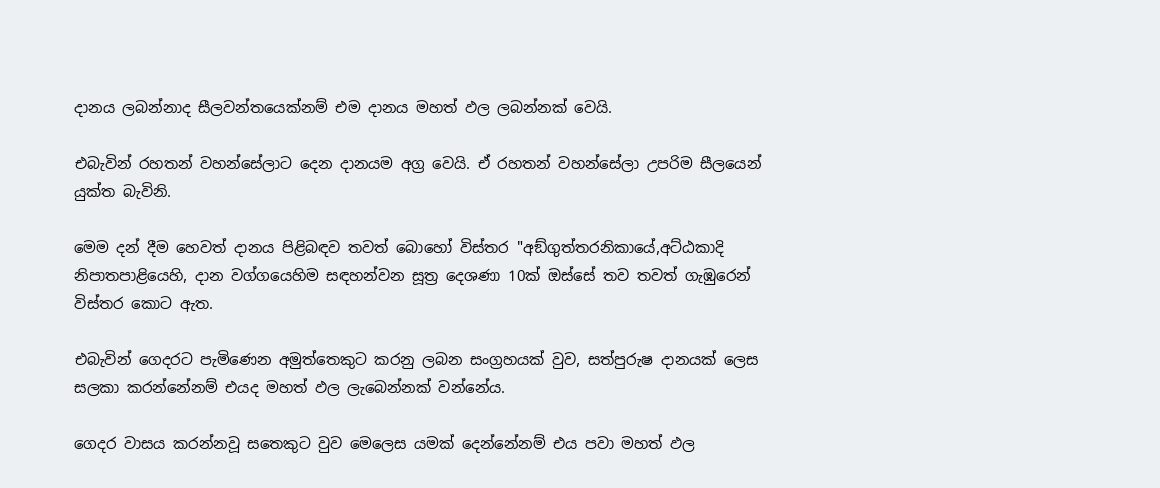දානය ලබන්නාද සීලවන්තයෙක්නම් එම දානය මහත් ඵල ලබන්නක් වෙයි.

එබැවින් රහතන් වහන්සේලාට දෙන දානයම අග්‍ර වෙයි. ඒ රහතන් වහන්සේලා උපරිම සීලයෙන් යුක්ත බැවිනි.

මෙම දන් දීම හෙවත් දානය පිළිබඳව තවත් බොහෝ විස්තර "අඞ්ගුත්තරනිකායේ,අට්ඨකාදි නිපාතපාළියෙහි, දාන වග්ගයෙහිම සඳහන්වන සූත්‍ර දෙශණා 10ක් ඔස්සේ තව තවත් ගැඹුරෙන් විස්තර කොට ඇත.

එබැවින් ගෙදරට පැමිණෙන අමුත්තෙකුට කරනු ලබන සංග්‍රහයක් වුව, සත්පුරුෂ දානයක් ලෙස සලකා කරන්නේනම් එයද මහත් ඵල ලැබෙන්නක් වන්නේය.

ගෙදර වාසය කරන්නවූ සතෙකුට වුව මෙලෙස යමක් දෙන්නේනම් එය පවා මහත් ඵල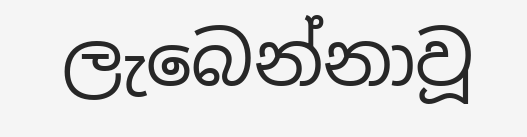ලැබෙන්නාවූ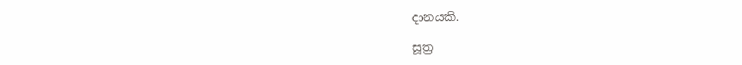දානයකි.

සූත්‍ර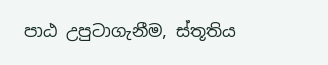පාඨ උපුටාගැනීම, ස්තූතිය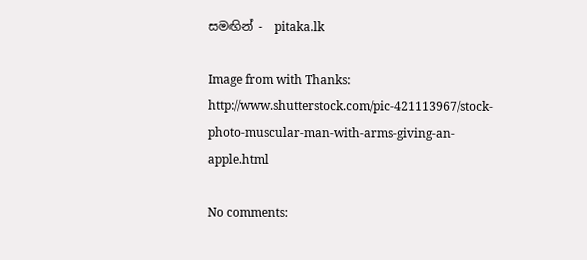සමඟින් -  pitaka.lk

Image from with Thanks: http://www.shutterstock.com/pic-421113967/stock-photo-muscular-man-with-arms-giving-an-apple.html

No comments: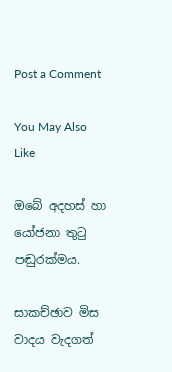Post a Comment

You May Also Like

ඔබේ අදහස් හා යෝජනා තුටු පඬුරක්මය.

සාකච්ඡාව මිස වාදය වැදගත්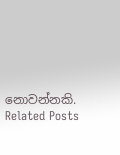නොවන්නකි.
Related Posts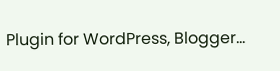Plugin for WordPress, Blogger...